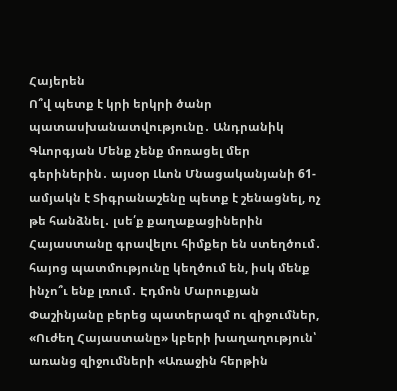Հայերեն
Ո՞վ պետք է կրի երկրի ծանր պատասխանատվությունը․ Անդրանիկ Գևորգյան Մենք չենք մոռացել մեր գերիներին․ այսօր Լևոն Մնացականյանի 61-ամյակն է Տիգրանաշենը պետք է շենացնել, ոչ թե հանձնել․ լսե՛ք քաղաքացիներին Հայաստանը գրավելու հիմքեր են ստեղծում․ հայոց պատմությունը կեղծում են, իսկ մենք ինչո՞ւ ենք լռում․ Էդմոն Մարուքյան Փաշինյանը բերեց պատերազմ ու զիջումներ, «Ուժեղ Հայաստանը» կբերի խաղաղություն՝ առանց զիջումների «Առաջին հերթին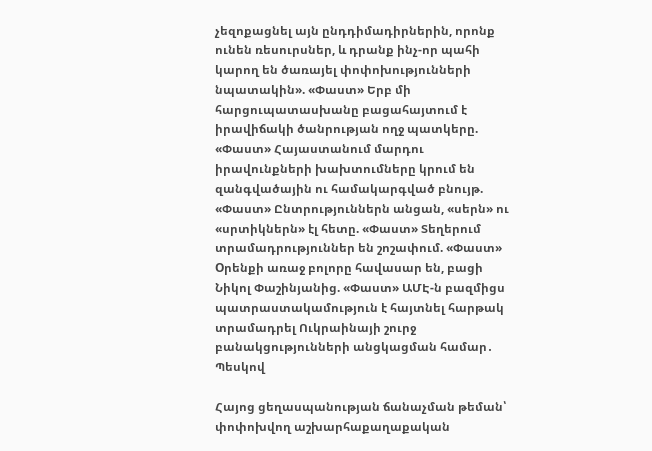չեզոքացնել այն ընդդիմադիրներին, որոնք ունեն ռեսուրսներ, և դրանք ինչ-որ պահի կարող են ծառայել փոփոխությունների նպատակին». «Փաստ» Երբ մի հարցուպատասխանը բացահայտում է իրավիճակի ծանրության ողջ պատկերը. «Փաստ» Հայաստանում մարդու իրավունքների խախտումները կրում են զանգվածային ու համակարգված բնույթ. «Փաստ» Ընտրություններն անցան, «սերն» ու «սրտիկներն» էլ հետը. «Փաստ» Տեղերում տրամադրություններ են շոշափում. «Փաստ» Oրենքի առաջ բոլորը հավասար են, բացի Նիկոլ Փաշինյանից. «Փաստ» ԱՄԷ-ն բազմիցս պատրաստակամություն է հայտնել հարթակ տրամադրել Ուկրաինայի շուրջ բանակցությունների անցկացման համար․ Պեսկով

Հայոց ցեղասպանության ճանաչման թեման՝ փոփոխվող աշխարհաքաղաքական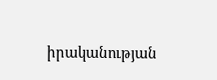իրականության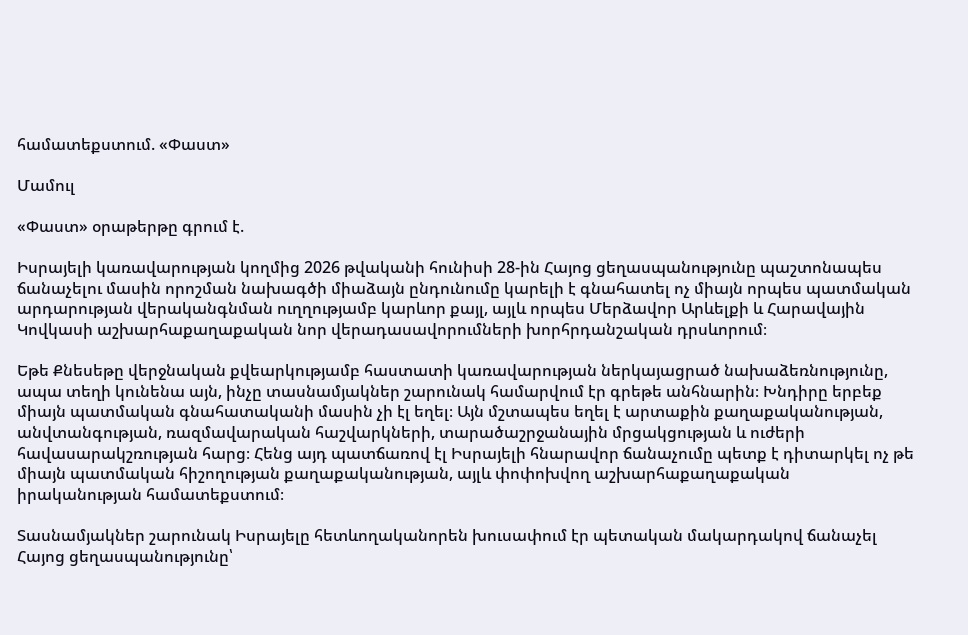համատեքստում. «Փաստ»

Մամուլ

«Փաստ» օրաթերթը գրում է.

Իսրայելի կառավարության կողմից 2026 թվականի հունիսի 28-ին Հայոց ցեղասպանությունը պաշտոնապես ճանաչելու մասին որոշման նախագծի միաձայն ընդունումը կարելի է գնահատել ոչ միայն որպես պատմական արդարության վերականգնման ուղղությամբ կարևոր քայլ, այլև որպես Մերձավոր Արևելքի և Հարավային Կովկասի աշխարհաքաղաքական նոր վերադասավորումների խորհրդանշական դրսևորում։

Եթե Քնեսեթը վերջնական քվեարկությամբ հաստատի կառավարության ներկայացրած նախաձեռնությունը, ապա տեղի կունենա այն, ինչը տասնամյակներ շարունակ համարվում էր գրեթե անհնարին։ Խնդիրը երբեք միայն պատմական գնահատականի մասին չի էլ եղել։ Այն մշտապես եղել է արտաքին քաղաքականության, անվտանգության, ռազմավարական հաշվարկների, տարածաշրջանային մրցակցության և ուժերի հավասարակշռության հարց։ Հենց այդ պատճառով էլ Իսրայելի հնարավոր ճանաչումը պետք է դիտարկել ոչ թե միայն պատմական հիշողության քաղաքականության, այլև փոփոխվող աշխարհաքաղաքական իրականության համատեքստում։

Տասնամյակներ շարունակ Իսրայելը հետևողականորեն խուսափում էր պետական մակարդակով ճանաչել Հայոց ցեղասպանությունը՝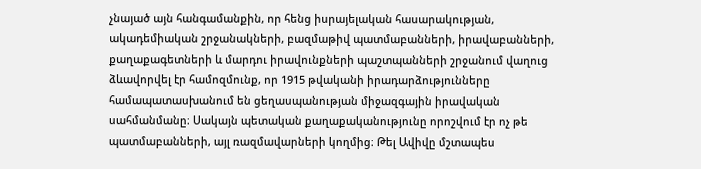չնայած այն հանգամանքին, որ հենց իսրայելական հասարակության, ակադեմիական շրջանակների, բազմաթիվ պատմաբանների, իրավաբանների, քաղաքագետների և մարդու իրավունքների պաշտպանների շրջանում վաղուց ձևավորվել էր համոզմունք, որ 1915 թվականի իրադարձությունները համապատասխանում են ցեղասպանության միջազգային իրավական սահմանմանը։ Սակայն պետական քաղաքականությունը որոշվում էր ոչ թե պատմաբանների, այլ ռազմավարների կողմից։ Թել Ավիվը մշտապես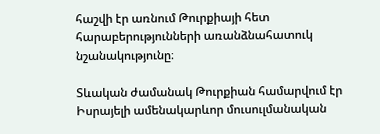հաշվի էր առնում Թուրքիայի հետ հարաբերությունների առանձնահատուկ նշանակությունը։

Տևական ժամանակ Թուրքիան համարվում էր Իսրայելի ամենակարևոր մուսուլմանական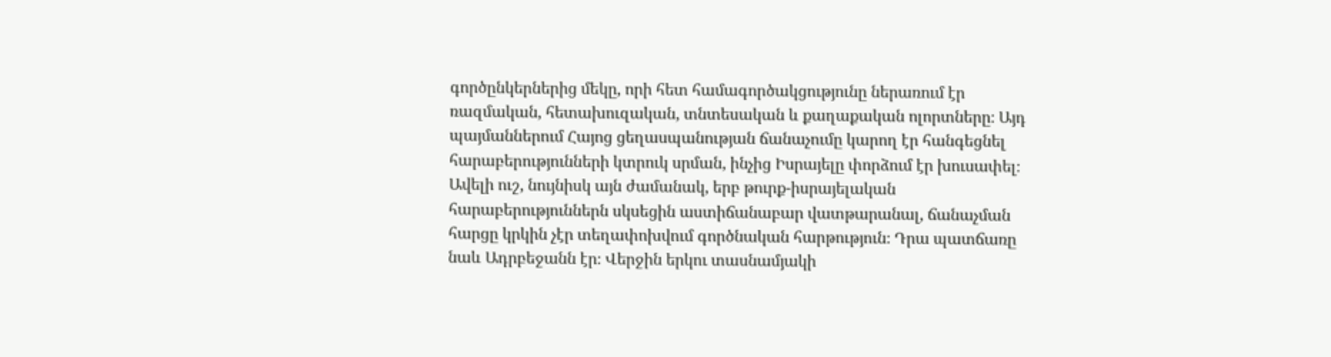գործընկերներից մեկը, որի հետ համագործակցությունը ներառում էր ռազմական, հետախուզական, տնտեսական և քաղաքական ոլորտները։ Այդ պայմաններում Հայոց ցեղասպանության ճանաչումը կարող էր հանգեցնել հարաբերությունների կտրուկ սրման, ինչից Իսրայելը փորձում էր խուսափել։ Ավելի ուշ, նույնիսկ այն ժամանակ, երբ թուրք-իսրայելական հարաբերություններն սկսեցին աստիճանաբար վատթարանալ, ճանաչման հարցը կրկին չէր տեղափոխվում գործնական հարթություն։ Դրա պատճառը նաև Ադրբեջանն էր։ Վերջին երկու տասնամյակի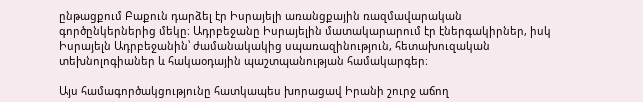ընթացքում Բաքուն դարձել էր Իսրայելի առանցքային ռազմավարական գործընկերներից մեկը։ Ադրբեջանը Իսրայելին մատակարարում էր էներգակիրներ, իսկ Իսրայելն Ադրբեջանին՝ ժամանակակից սպառազինություն, հետախուզական տեխնոլոգիաներ և հակաօդային պաշտպանության համակարգեր։

Այս համագործակցությունը հատկապես խորացավ Իրանի շուրջ աճող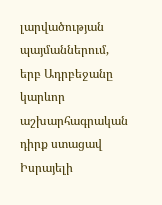լարվածության պայմաններում, երբ Ադրբեջանը կարևոր աշխարհագրական դիրք ստացավ Իսրայելի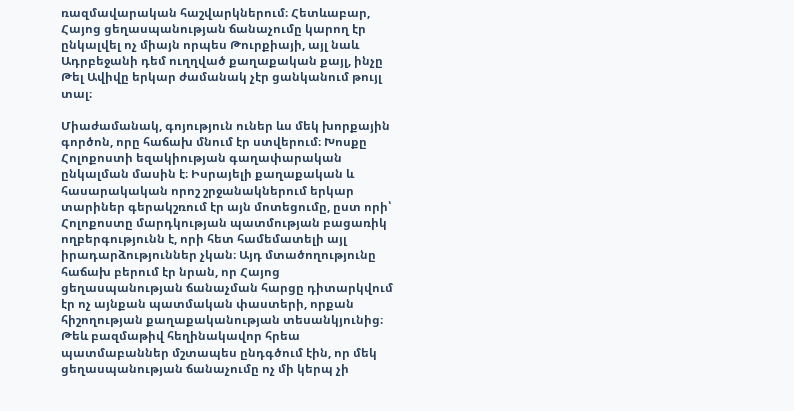ռազմավարական հաշվարկներում։ Հետևաբար, Հայոց ցեղասպանության ճանաչումը կարող էր ընկալվել ոչ միայն որպես Թուրքիայի, այլ նաև Ադրբեջանի դեմ ուղղված քաղաքական քայլ, ինչը Թել Ավիվը երկար ժամանակ չէր ցանկանում թույլ տալ։

Միաժամանակ, գոյություն ուներ ևս մեկ խորքային գործոն, որը հաճախ մնում էր ստվերում։ Խոսքը Հոլոքոստի եզակիության գաղափարական ընկալման մասին է։ Իսրայելի քաղաքական և հասարակական որոշ շրջանակներում երկար տարիներ գերակշռում էր այն մոտեցումը, ըստ որի՝ Հոլոքոստը մարդկության պատմության բացառիկ ողբերգությունն է, որի հետ համեմատելի այլ իրադարձություններ չկան։ Այդ մտածողությունը հաճախ բերում էր նրան, որ Հայոց ցեղասպանության ճանաչման հարցը դիտարկվում էր ոչ այնքան պատմական փաստերի, որքան հիշողության քաղաքականության տեսանկյունից։ Թեև բազմաթիվ հեղինակավոր հրեա պատմաբաններ մշտապես ընդգծում էին, որ մեկ ցեղասպանության ճանաչումը ոչ մի կերպ չի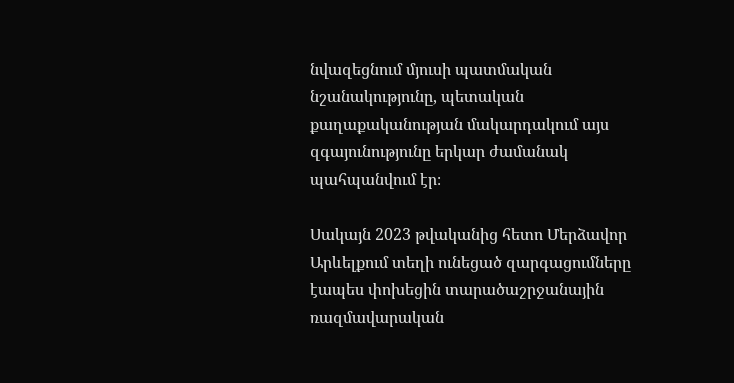նվազեցնում մյուսի պատմական նշանակությունը, պետական քաղաքականության մակարդակում այս զգայունությունը երկար ժամանակ պահպանվում էր։

Սակայն 2023 թվականից հետո Մերձավոր Արևելքում տեղի ունեցած զարգացումները էապես փոխեցին տարածաշրջանային ռազմավարական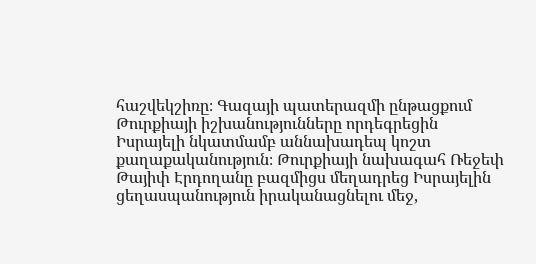հաշվեկշիռը։ Գազայի պատերազմի ընթացքում Թուրքիայի իշխանությունները որդեգրեցին Իսրայելի նկատմամբ աննախադեպ կոշտ քաղաքականություն։ Թուրքիայի նախագահ Ռեջեփ Թայիփ Էրդողանը բազմիցս մեղադրեց Իսրայելին ցեղասպանություն իրականացնելու մեջ,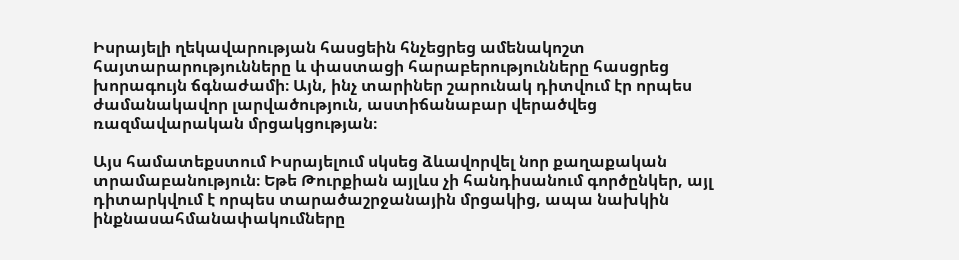Իսրայելի ղեկավարության հասցեին հնչեցրեց ամենակոշտ հայտարարությունները և փաստացի հարաբերությունները հասցրեց խորագույն ճգնաժամի։ Այն, ինչ տարիներ շարունակ դիտվում էր որպես ժամանակավոր լարվածություն, աստիճանաբար վերածվեց ռազմավարական մրցակցության։

Այս համատեքստում Իսրայելում սկսեց ձևավորվել նոր քաղաքական տրամաբանություն։ Եթե Թուրքիան այլևս չի հանդիսանում գործընկեր, այլ դիտարկվում է որպես տարածաշրջանային մրցակից, ապա նախկին ինքնասահմանափակումները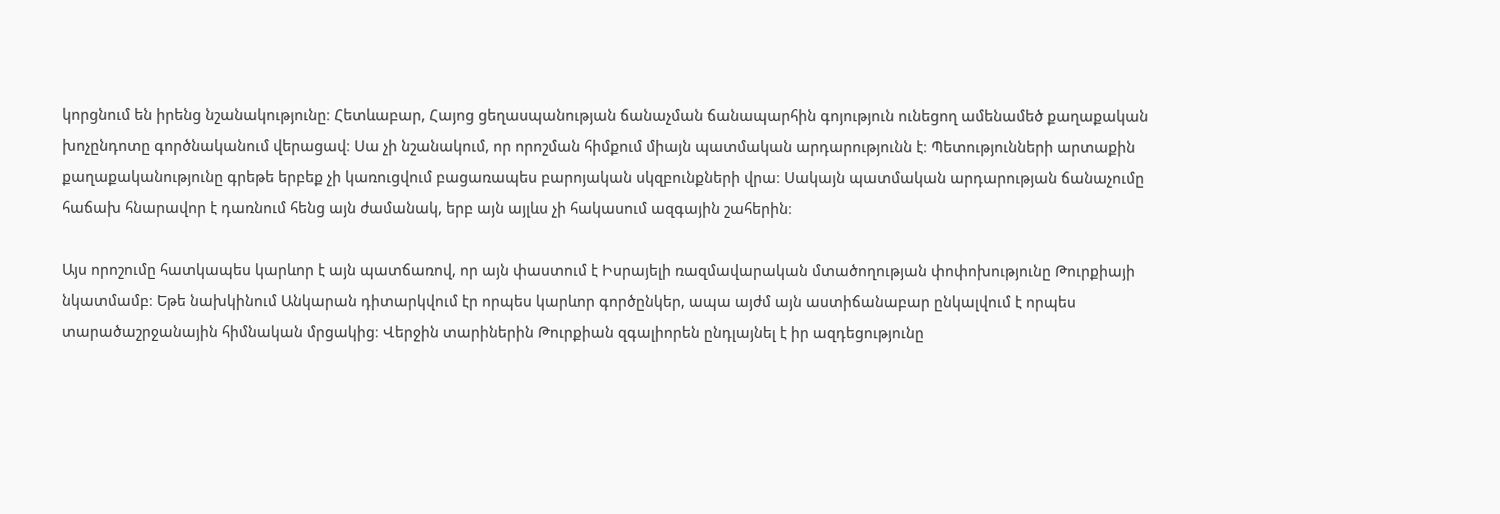կորցնում են իրենց նշանակությունը։ Հետևաբար, Հայոց ցեղասպանության ճանաչման ճանապարհին գոյություն ունեցող ամենամեծ քաղաքական խոչընդոտը գործնականում վերացավ։ Սա չի նշանակում, որ որոշման հիմքում միայն պատմական արդարությունն է։ Պետությունների արտաքին քաղաքականությունը գրեթե երբեք չի կառուցվում բացառապես բարոյական սկզբունքների վրա։ Սակայն պատմական արդարության ճանաչումը հաճախ հնարավոր է դառնում հենց այն ժամանակ, երբ այն այլևս չի հակասում ազգային շահերին։

Այս որոշումը հատկապես կարևոր է այն պատճառով, որ այն փաստում է Իսրայելի ռազմավարական մտածողության փոփոխությունը Թուրքիայի նկատմամբ։ Եթե նախկինում Անկարան դիտարկվում էր որպես կարևոր գործընկեր, ապա այժմ այն աստիճանաբար ընկալվում է որպես տարածաշրջանային հիմնական մրցակից։ Վերջին տարիներին Թուրքիան զգալիորեն ընդլայնել է իր ազդեցությունը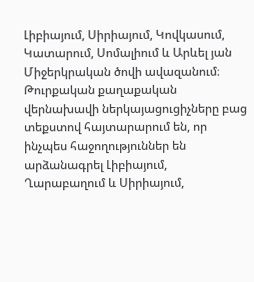Լիբիայում, Սիրիայում, Կովկասում, Կատարում, Սոմալիում և Արևել յան Միջերկրական ծովի ավազանում։ Թուրքական քաղաքական վերնախավի ներկայացուցիչները բաց տեքստով հայտարարում են, որ ինչպես հաջողություններ են արձանագրել Լիբիայում, Ղարաբաղում և Սիրիայում,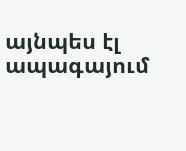այնպես էլ ապագայում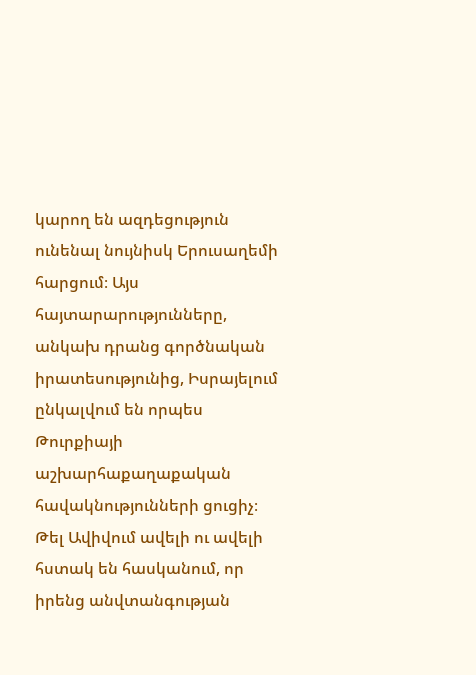կարող են ազդեցություն ունենալ նույնիսկ Երուսաղեմի հարցում։ Այս հայտարարությունները, անկախ դրանց գործնական իրատեսությունից, Իսրայելում ընկալվում են որպես Թուրքիայի աշխարհաքաղաքական հավակնությունների ցուցիչ։ Թել Ավիվում ավելի ու ավելի հստակ են հասկանում, որ իրենց անվտանգության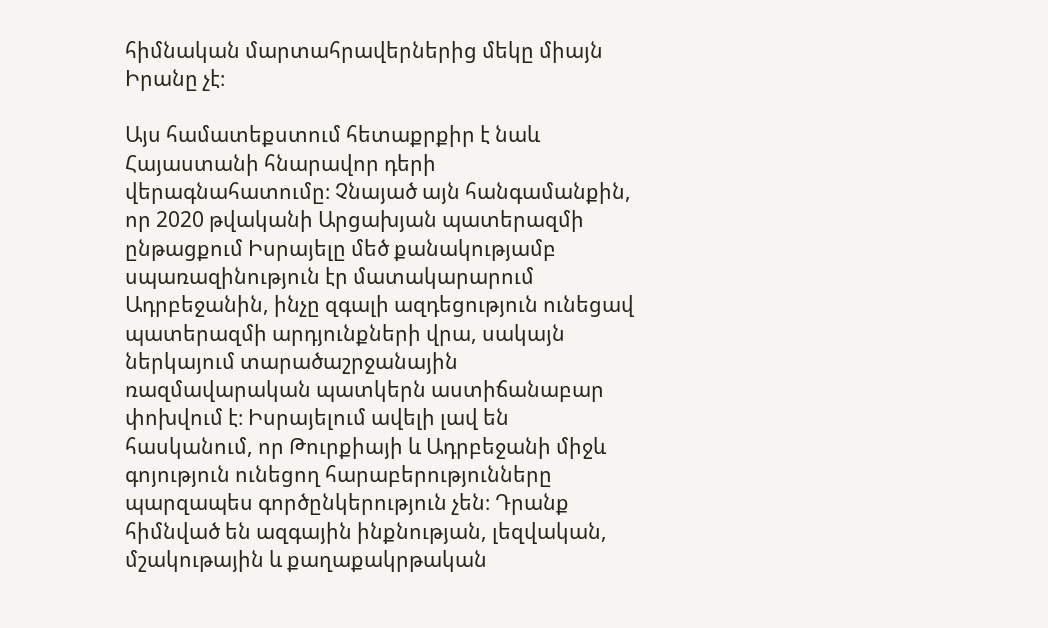հիմնական մարտահրավերներից մեկը միայն Իրանը չէ։

Այս համատեքստում հետաքրքիր է նաև Հայաստանի հնարավոր դերի վերագնահատումը։ Չնայած այն հանգամանքին, որ 2020 թվականի Արցախյան պատերազմի ընթացքում Իսրայելը մեծ քանակությամբ սպառազինություն էր մատակարարում Ադրբեջանին, ինչը զգալի ազդեցություն ունեցավ պատերազմի արդյունքների վրա, սակայն ներկայում տարածաշրջանային ռազմավարական պատկերն աստիճանաբար փոխվում է։ Իսրայելում ավելի լավ են հասկանում, որ Թուրքիայի և Ադրբեջանի միջև գոյություն ունեցող հարաբերությունները պարզապես գործընկերություն չեն։ Դրանք հիմնված են ազգային ինքնության, լեզվական, մշակութային և քաղաքակրթական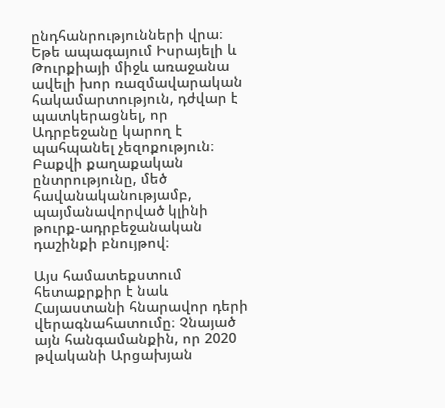ընդհանրությունների վրա։ Եթե ապագայում Իսրայելի և Թուրքիայի միջև առաջանա ավելի խոր ռազմավարական հակամարտություն, դժվար է պատկերացնել, որ Ադրբեջանը կարող է պահպանել չեզոքություն։ Բաքվի քաղաքական ընտրությունը, մեծ հավանականությամբ, պայմանավորված կլինի թուրք-ադրբեջանական դաշինքի բնույթով։

Այս համատեքստում հետաքրքիր է նաև Հայաստանի հնարավոր դերի վերագնահատումը։ Չնայած այն հանգամանքին, որ 2020 թվականի Արցախյան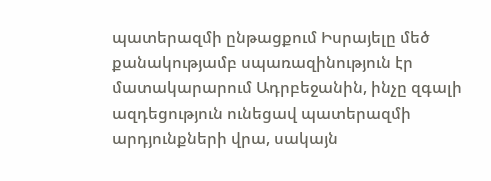պատերազմի ընթացքում Իսրայելը մեծ քանակությամբ սպառազինություն էր մատակարարում Ադրբեջանին, ինչը զգալի ազդեցություն ունեցավ պատերազմի արդյունքների վրա, սակայն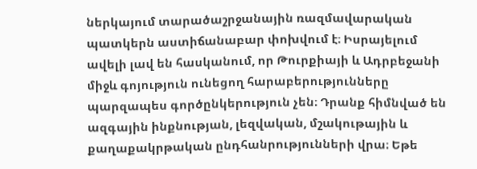ներկայում տարածաշրջանային ռազմավարական պատկերն աստիճանաբար փոխվում է։ Իսրայելում ավելի լավ են հասկանում, որ Թուրքիայի և Ադրբեջանի միջև գոյություն ունեցող հարաբերությունները պարզապես գործընկերություն չեն։ Դրանք հիմնված են ազգային ինքնության, լեզվական, մշակութային և քաղաքակրթական ընդհանրությունների վրա։ Եթե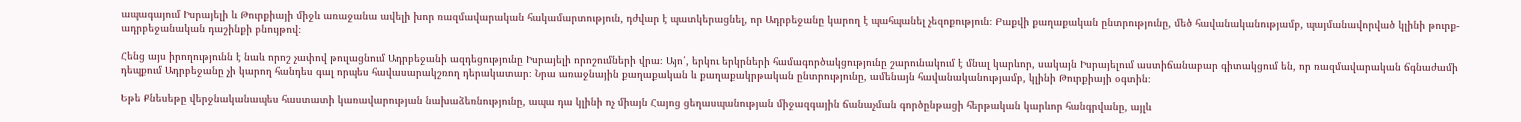ապագայում Իսրայելի և Թուրքիայի միջև առաջանա ավելի խոր ռազմավարական հակամարտություն, դժվար է պատկերացնել, որ Ադրբեջանը կարող է պահպանել չեզոքություն։ Բաքվի քաղաքական ընտրությունը, մեծ հավանականությամբ, պայմանավորված կլինի թուրք-ադրբեջանական դաշինքի բնույթով։

Հենց այս իրողությունն է նաև որոշ չափով թուլացնում Ադրբեջանի ազդեցությունը Իսրայելի որոշումների վրա։ Այո՛, երկու երկրների համագործակցությունը շարունակում է մնալ կարևոր, սակայն Իսրայելում աստիճանաբար գիտակցում են, որ ռազմավարական ճգնաժամի դեպքում Ադրբեջանը չի կարող հանդես գալ որպես հավասարակշռող դերակատար։ Նրա առաջնային քաղաքական և քաղաքակրթական ընտրությունը, ամենայն հավանականությամբ, կլինի Թուրքիայի օգտին։

Եթե Քնեսեթը վերջնականապես հաստատի կառավարության նախաձեռնությունը, ապա դա կլինի ոչ միայն Հայոց ցեղասպանության միջազգային ճանաչման գործընթացի հերթական կարևոր հանգրվանը, այլև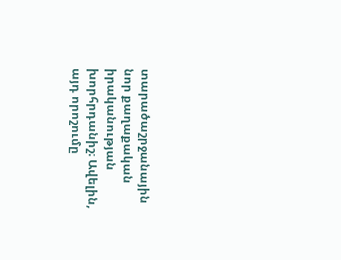տարածաշրջանային նոր քաղաքական իրականության խորհրդանիշ։ Ավելին, այդ որոշումը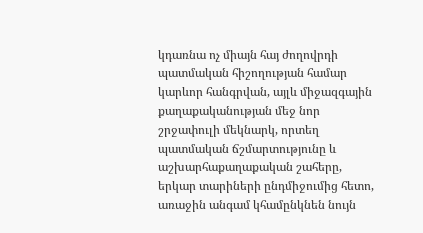կդառնա ոչ միայն հայ ժողովրդի պատմական հիշողության համար կարևոր հանգրվան, այլև միջազգային քաղաքականության մեջ նոր շրջափուլի մեկնարկ, որտեղ պատմական ճշմարտությունը և աշխարհաքաղաքական շահերը, երկար տարիների ընդմիջումից հետո, առաջին անգամ կհամընկնեն նույն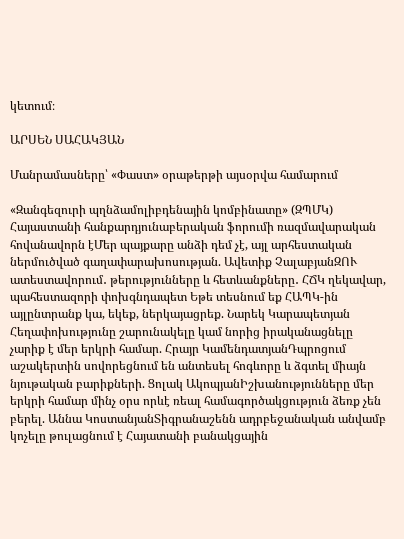կետում։

ԱՐՍԵՆ ՍԱՀԱԿՅԱՆ

Մանրամասները՝ «Փաստ» օրաթերթի այսօրվա համարում

«Զանգեզուրի պղնձամոլիբդենային կոմբինատը» (ԶՊՄԿ) Հայաստանի հանքարդյունաբերական ֆորումի ռազմավարական հովանավորն էՄեր պայքարը անձի դեմ չէ, այլ արհեստական ներմուծված գաղափարախոսության. Ավետիք ՉալաբյանԶՈՒ ատեստավորում․ թերությունները և հետևանքները․ ՀՃԿ ղեկավար, պահեստազորի փոխգնդապետ Եթե տեսնում եք ՀԱՊԿ-ին այլընտրանք կա, եկեք, ներկայացրեք. Նարեկ Կարապետյան Հեղափոխությունը շարունակելը կամ նորից իրականացնելը չարիք է մեր երկրի համար. Հրայր ԿամենդատյանԴպրոցում աշակերտին սովորեցնում են անտեսել հոգևորը և ձգտել միայն նյութական բարիքների. Ցոլակ ԱկոպյանԻշխանությունները մեր երկրի համար մինչ օրս որևէ ռեալ համագործակցություն ձեռք չեն բերել. Աննա ԿոստանյանՏիգրանաշենն ադրբեջանական անվամբ կոչելը թուլացնում է Հայատանի բանակցային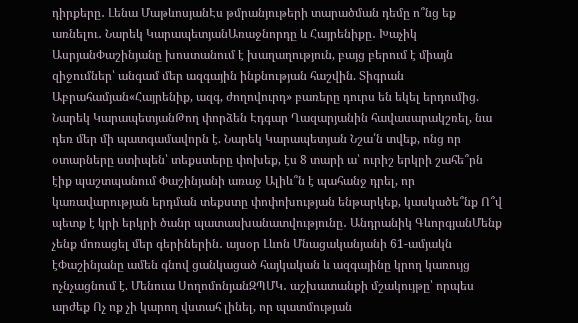դիրքերը․ Լենա ՄաթևոսյանԷս թմրանյութերի տարածման դեմը ո՞նց եք առնելու․ Նարեկ ԿարապետյանԱռաջնորդը և Հայրենիքը․ Խաչիկ ԱսրյանՓաշինյանը խոստանում է խաղաղություն, բայց բերում է միայն զիջումներ՝ անգամ մեր ազգային ինքնության հաշվին. Տիգրան Աբրահամյան«Հայրենիք, ազգ, ժողովուրդ» բառերը դուրս են եկել երդումից. Նարեկ ԿարապետյանԹող փորձեն Էդգար Ղազարյանին հավասարակշռել, նա դեռ մեր մի պատգամավորն է. Նարեկ Կարապետյան Նշա՛ն տվեք, ոնց որ օտարները ստիպեն՝ տեքստերը փոխեք, էս 8 տարի ա՝ ուրիշ երկրի շահե՞րն էիք պաշտպանում Փաշինյանի առաջ Ալիև՞ն է պահանջ դրել, որ կառավարության երդման տեքստը փոփոխության ենթարկեք, կասկածե՞նք Ո՞վ պետք է կրի երկրի ծանր պատասխանատվությունը․ Անդրանիկ ԳևորգյանՄենք չենք մոռացել մեր գերիներին․ այսօր Լևոն Մնացականյանի 61-ամյակն էՓաշինյանը ամեն գնով ցանկացած հայկական և ազգայինը կրող կառույց ոչնչացնում է. Մենուա ՍողոմոնյանԶՊՄԿ․ աշխատանքի մշակույթը՝ որպես արժեք Ոչ ոք չի կարող վստահ լինել, որ պատմության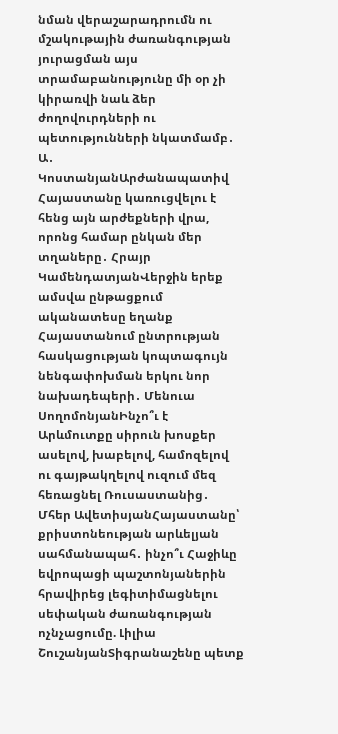նման վերաշարադրումն ու մշակութային ժառանգության յուրացման այս տրամաբանությունը մի օր չի կիրառվի նաև ձեր ժողովուրդների ու պետությունների նկատմամբ․ Ա․ ԿոստանյանԱրժանապատիվ Հայաստանը կառուցվելու է հենց այն արժեքների վրա, որոնց համար ընկան մեր տղաները․ Հրայր ԿամենդատյանՎերջին երեք ամսվա ընթացքում ականատեսը եղանք Հայաստանում ընտրության հասկացության կոպտագույն նենգափոխման երկու նոր նախադեպերի․ Մենուա ՍողոմոնյանԻնչո՞ւ է Արևմուտքը սիրուն խոսքեր ասելով, խաբելով, համոզելով ու գայթակղելով ուզում մեզ հեռացնել Ռուսաստանից․ Մհեր ԱվետիսյանՀայաստանը՝ քրիստոնեության արևելյան սահմանապահ․ ինչո՞ւ Հաջիևը եվրոպացի պաշտոնյաներին հրավիրեց լեգիտիմացնելու սեփական ժառանգության ոչնչացումը. Լիլիա ՇուշանյանՏիգրանաշենը պետք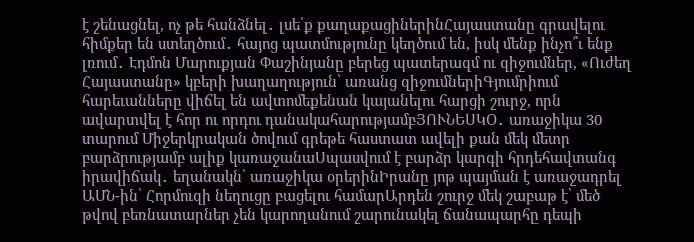է շենացնել, ոչ թե հանձնել․ լսե՛ք քաղաքացիներինՀայաստանը գրավելու հիմքեր են ստեղծում․ հայոց պատմությունը կեղծում են, իսկ մենք ինչո՞ւ ենք լռում․ Էդմոն Մարուքյան Փաշինյանը բերեց պատերազմ ու զիջումներ, «Ուժեղ Հայաստանը» կբերի խաղաղություն՝ առանց զիջումներիԳյումրիում հարեւանները վիճել են ավտոմեքենան կայանելու հարցի շուրջ, որն ավարտվել է հոր ու որդու դանակահարությամբՅՈՒՆԵՍԿՕ․ առաջիկա 30 տարում Միջերկրական ծովում գրեթե հաստատ ավելի քան մեկ մետր բարձրությամբ ալիք կառաջանաՍպասվում է բարձր կարգի հրդեհավտանգ իրավիճակ․ եղանակն՝ առաջիկա օրերինԻրանը յոթ պայման է առաջադրել ԱՄՆ-ին՝ Հորմուզի նեղուցը բացելու համարԱրդեն շուրջ մեկ շաբաթ է՝ մեծ թվով բեռնատարներ չեն կարողանում շարունակել ճանապարհը դեպի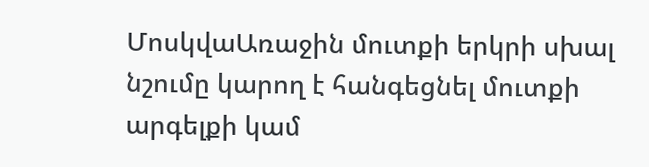ՄոսկվաԱռաջին մուտքի երկրի սխալ նշումը կարող է հանգեցնել մուտքի արգելքի կամ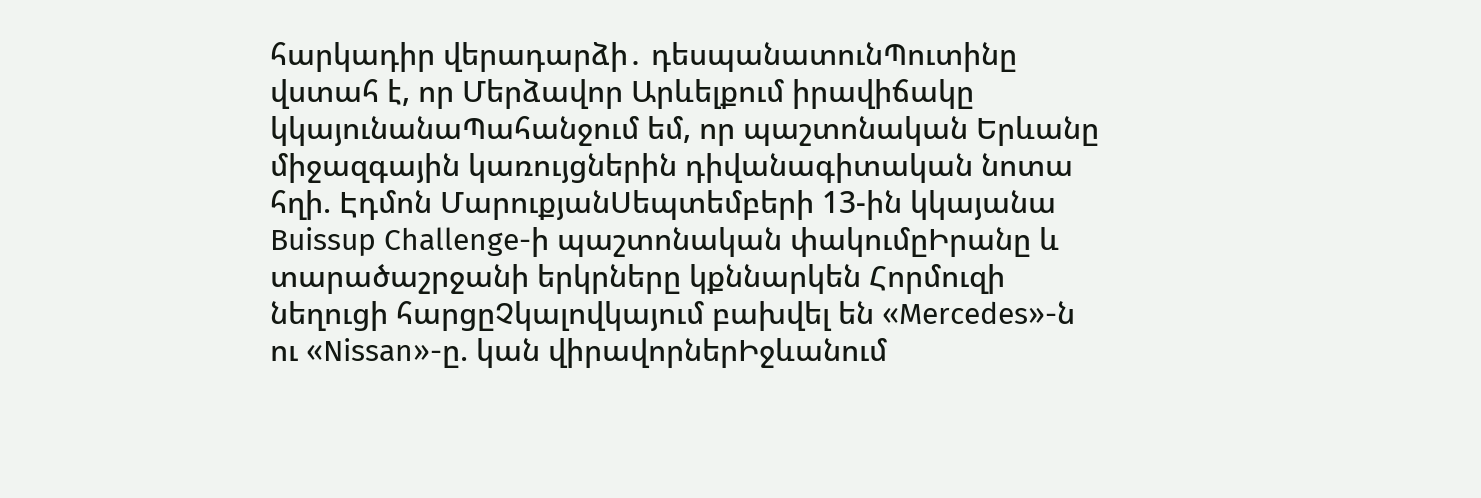հարկադիր վերադարձի․ դեսպանատունՊուտինը վստահ է, որ Մերձավոր Արևելքում իրավիճակը կկայունանաՊահանջում եմ, որ պաշտոնական Երևանը միջազգային կառույցներին դիվանագիտական նոտա հղի. Էդմոն ՄարուքյանՍեպտեմբերի 13-ին կկայանա Buissup Challenge-ի պաշտոնական փակումըԻրանը և տարածաշրջանի երկրները կքննարկեն Հորմուզի նեղուցի հարցըՉկալովկայում բախվել են «Mercedes»-ն ու «Nissan»-ը. կան վիրավորներԻջևանում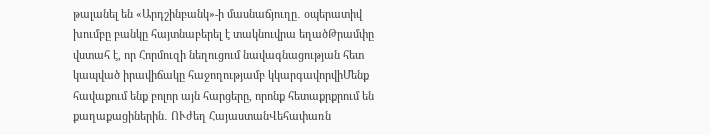թալանել են «Արդշինբանկ»-ի մասնաճյուղը․ օպերատիվ խումբը բանկը հայտնաբերել է տակնուվրա եղածԹրամփը վստահ է, որ Հորմուզի նեղուցում նավագնացության հետ կապված իրավիճակը հաջողությամբ կկարգավորվիՄենք հավաքում ենք բոլոր այն հարցերը, որոնք հետաքրքրում են քաղաքացիներին․ ՈՒժեղ ՀայաստանՎեհափառն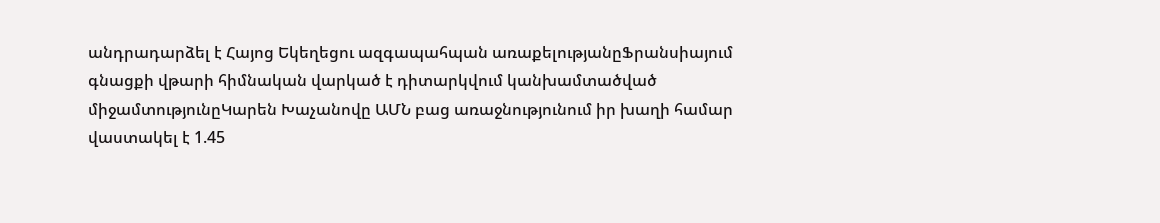անդրադարձել է Հայոց Եկեղեցու ազգապահպան առաքելությանըՖրանսիայում գնացքի վթարի հիմնական վարկած է դիտարկվում կանխամտածված միջամտությունըԿարեն Խաչանովը ԱՄՆ բաց առաջնությունում իր խաղի համար վաստակել է 1.45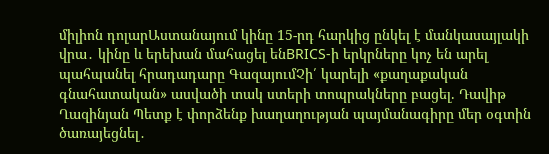միլիոն դոլարԱստանայում կինը 15-րդ հարկից ընկել է մանկասայլակի վրա․ կինը և երեխան մահացել ենBRICS-ի երկրները կոչ են արել պահպանել հրադադարը ԳազայումՉի՛ կարելի «քաղաքական գնահատական» ասվածի տակ ստերի տոպրակները բացել. Դավիթ Ղազինյան Պետք է փորձենք խաղաղության պայմանագիրը մեր օգտին ծառայեցնել․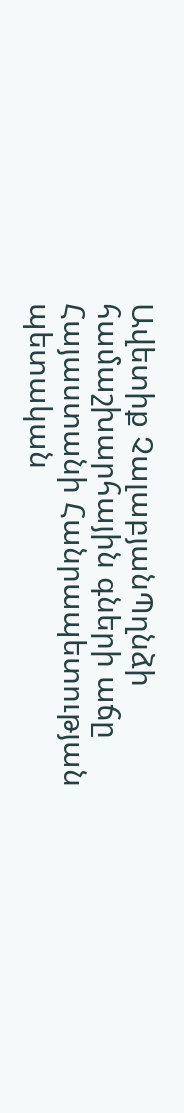Ավետիք ՉալաբյանՊղնձի համաշխարհային գների աճը Հայաստանի Հանրապետության պետական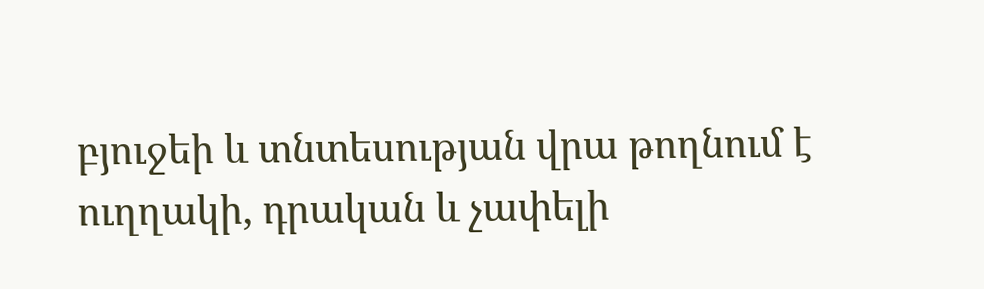բյուջեի և տնտեսության վրա թողնում է ուղղակի, դրական և չափելի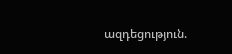ազդեցություն.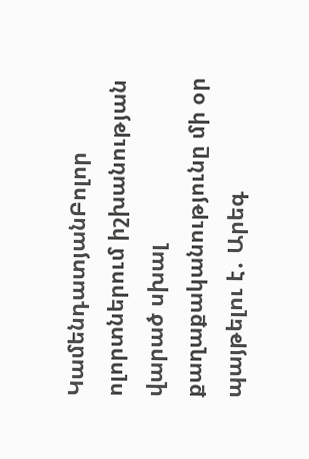ԿամենդատյանԲոլոր ոլորտներում իշխանության վարած սխալ քաղաքականությունը մի օր պայթելու է․ Արեգ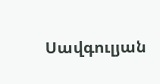Սավգուլյան